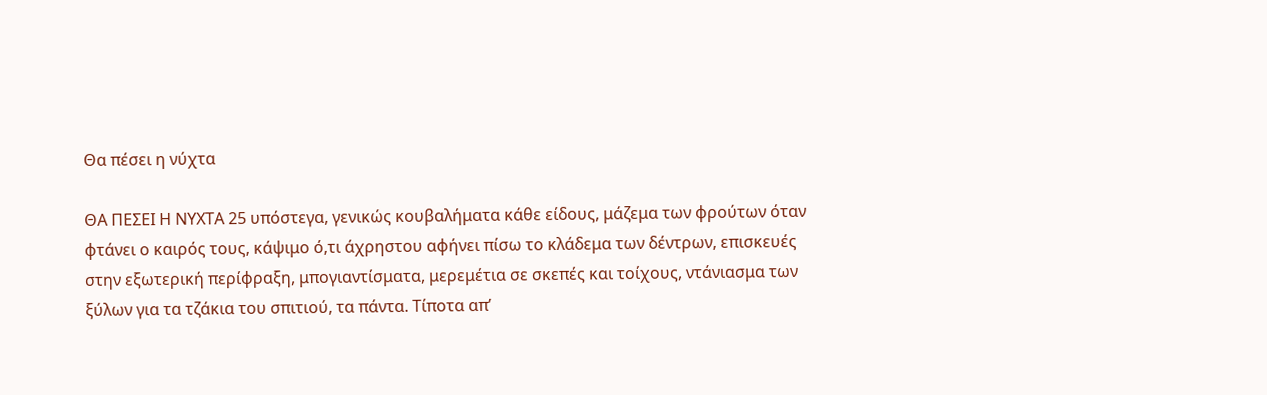Θα πέσει η νύχτα

ΘΑ ΠΕΣΕΙ Η ΝΥΧΤΑ 25 υπόστεγα, γενικώς κουβαλήματα κάθε είδους, μάζεμα των φρούτων όταν φτάνει ο καιρός τους, κάψιμο ό,τι άχρηστου αφήνει πίσω το κλάδεμα των δέντρων, επισκευές στην εξωτερική περίφραξη, μπογιαντίσματα, μερεμέτια σε σκεπές και τοίχους, ντάνιασμα των ξύλων για τα τζάκια του σπιτιού, τα πάντα. Τίποτα απ’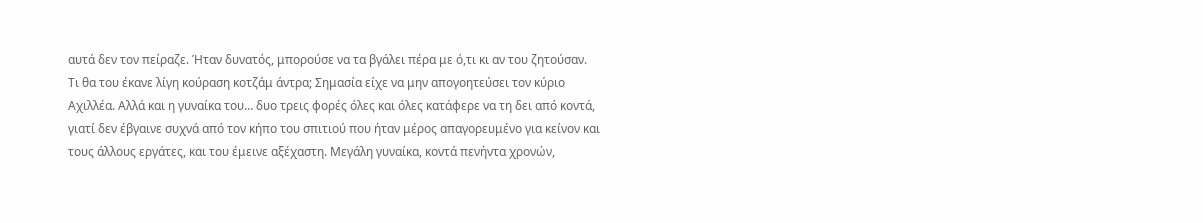αυτά δεν τον πείραζε. Ήταν δυνατός, μπορούσε να τα βγάλει πέρα με ό,τι κι αν του ζητούσαν. Τι θα του έκανε λίγη κούραση κοτζάμ άντρα; Σημασία είχε να μην απογοητεύσει τον κύριο Αχιλλέα. Αλλά και η γυναίκα του… δυο τρεις φορές όλες και όλες κατάφερε να τη δει από κοντά, γιατί δεν έβγαινε συχνά από τον κήπο του σπιτιού που ήταν μέρος απαγορευμένο για κείνον και τους άλλους εργάτες, και του έμεινε αξέχαστη. Μεγάλη γυναίκα, κοντά πενήντα χρονών,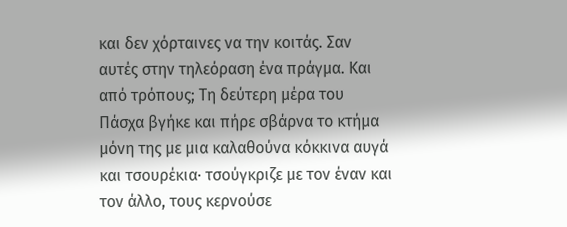και δεν χόρταινες να την κοιτάς. Σαν αυτές στην τηλεόραση ένα πράγμα. Και από τρόπους; Τη δεύτερη μέρα του Πάσχα βγήκε και πήρε σβάρνα το κτήμα μόνη της με μια καλαθούνα κόκκινα αυγά και τσουρέκια∙ τσούγκριζε με τον έναν και τον άλλο, τους κερνούσε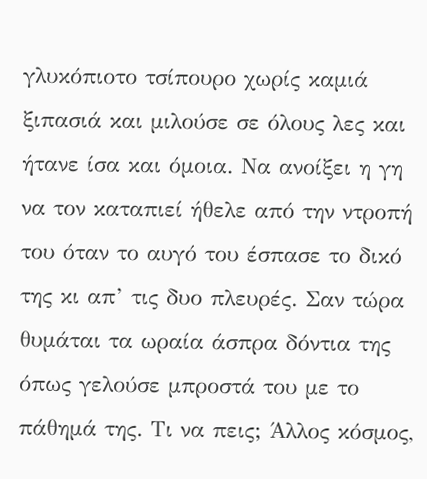γλυκόπιοτο τσίπουρο χωρίς καμιά ξιπασιά και μιλούσε σε όλους λες και ήτανε ίσα και όμοια. Να ανοίξει η γη να τον καταπιεί ήθελε από την ντροπή του όταν το αυγό του έσπασε το δικό της κι απ’ τις δυο πλευρές. Σαν τώρα θυμάται τα ωραία άσπρα δόντια της όπως γελούσε μπροστά του με το πάθημά της. Τι να πεις; Άλλος κόσμος,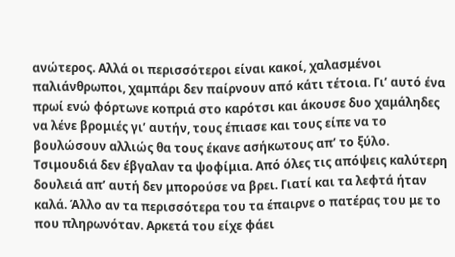ανώτερος. Αλλά οι περισσότεροι είναι κακοί, χαλασμένοι παλιάνθρωποι, χαμπάρι δεν παίρνουν από κάτι τέτοια. Γι’ αυτό ένα πρωί ενώ φόρτωνε κοπριά στο καρότσι και άκουσε δυο χαμάληδες να λένε βρομιές γι’ αυτήν, τους έπιασε και τους είπε να το βουλώσουν αλλιώς θα τους έκανε ασήκωτους απ’ το ξύλο. Τσιμουδιά δεν έβγαλαν τα ψοφίμια. Από όλες τις απόψεις καλύτερη δουλειά απ’ αυτή δεν μπορούσε να βρει. Γιατί και τα λεφτά ήταν καλά. Άλλο αν τα περισσότερα του τα έπαιρνε ο πατέρας του με το που πληρωνόταν. Αρκετά του είχε φάει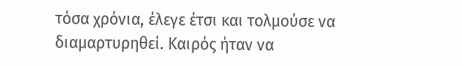τόσα χρόνια, έλεγε έτσι και τολμούσε να διαμαρτυρηθεί. Καιρός ήταν να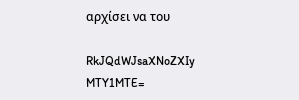αρχίσει να του

RkJQdWJsaXNoZXIy MTY1MTE=